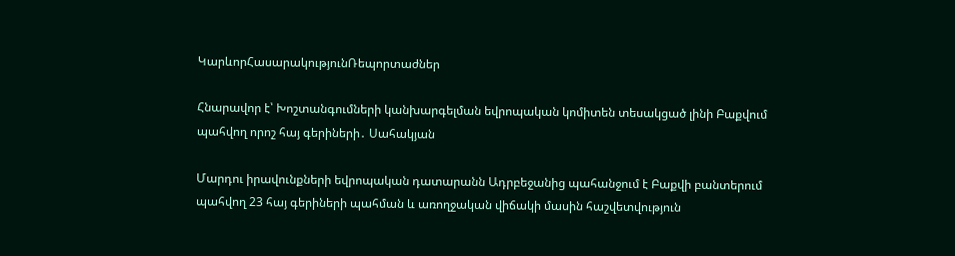ԿարևորՀասարակությունՌեպորտաժներ

Հնարավոր է՝ Խոշտանգումների կանխարգելման եվրոպական կոմիտեն տեսակցած լինի Բաքվում պահվող որոշ հայ գերիների․ Սահակյան

Մարդու իրավունքների եվրոպական դատարանն Ադրբեջանից պահանջում է Բաքվի բանտերում պահվող 23 հայ գերիների պահման և առողջական վիճակի մասին հաշվետվություն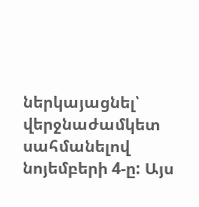ներկայացնել՝ վերջնաժամկետ սահմանելով նոյեմբերի 4-ը: Այս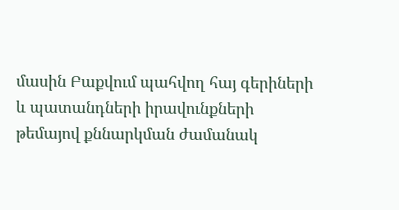մասին Բաքվում պահվող հայ գերիների և պատանդների իրավունքների թեմայով քննարկման ժամանակ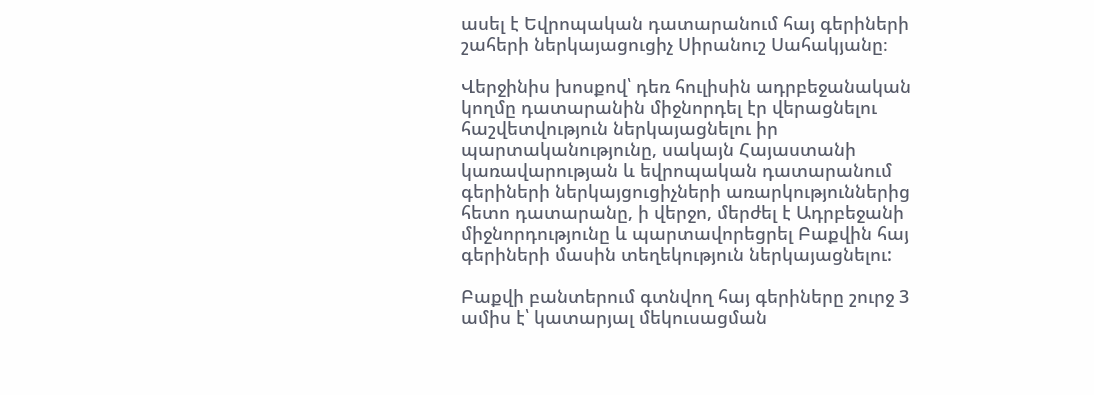ասել է Եվրոպական դատարանում հայ գերիների շահերի ներկայացուցիչ Սիրանուշ Սահակյանը։

Վերջինիս խոսքով՝ դեռ հուլիսին ադրբեջանական կողմը դատարանին միջնորդել էր վերացնելու հաշվետվություն ներկայացնելու իր պարտականությունը, սակայն Հայաստանի կառավարության և եվրոպական դատարանում գերիների ներկայցուցիչների առարկություններից հետո դատարանը, ի վերջո, մերժել է Ադրբեջանի միջնորդությունը և պարտավորեցրել Բաքվին հայ գերիների մասին տեղեկություն ներկայացնելու:

Բաքվի բանտերում գտնվող հայ գերիները շուրջ 3 ամիս է՝ կատարյալ մեկուսացման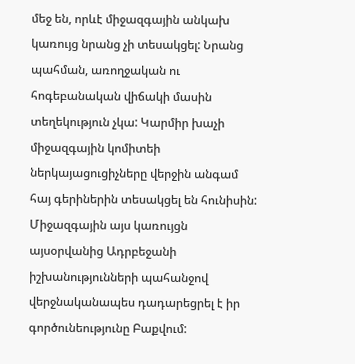մեջ են, որևէ միջազգային անկախ կառույց նրանց չի տեսակցել: Նրանց պահման, առողջական ու հոգեբանական վիճակի մասին տեղեկություն չկա: Կարմիր խաչի միջազգային կոմիտեի ներկայացուցիչները վերջին անգամ հայ գերիներին տեսակցել են հունիսին: Միջազգային այս կառույցն այսօրվանից Ադրբեջանի իշխանությունների պահանջով վերջնականապես դադարեցրել է իր գործունեությունը Բաքվում: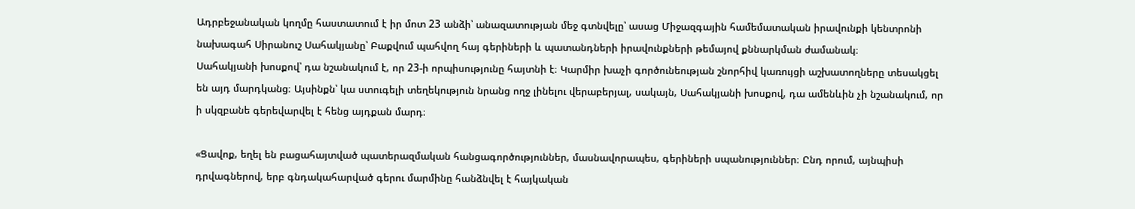Ադրբեջանական կողմը հաստատում է իր մոտ 23 անձի՝ անազատության մեջ գտնվելը՝ ասաց Միջազգային համեմատական իրավունքի կենտրոնի նախագահ Սիրանուշ Սահակյանը՝ Բաքվում պահվող հայ գերիների և պատանդների իրավունքների թեմայով քննարկման ժամանակ։
Սահակյանի խոսքով՝ դա նշանակում է, որ 23-ի որպիսությունը հայտնի է։ Կարմիր խաչի գործունեության շնորհիվ կառույցի աշխատողները տեսակցել են այդ մարդկանց։ Այսինքն՝ կա ստուգելի տեղեկություն նրանց ողջ լինելու վերաբերյալ, սակայն, Սահակյանի խոսքով, դա ամենևին չի նշանակում, որ ի սկզբանե գերեվարվել է հենց այդքան մարդ։

«Ցավոք, եղել են բացահայտված պատերազմական հանցագործություններ, մասնավորապես, գերիների սպանություններ։ Ընդ որում, այնպիսի դրվագներով, երբ գնդակահարված գերու մարմինը հանձնվել է հայկական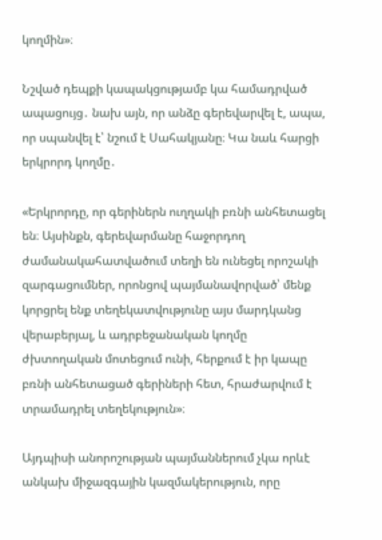կողմին»։

Նշված դեպքի կապակցությամբ կա համադրված ապացույց․ նախ այն, որ անձը գերեվարվել է, ապա, որ սպանվել է՝ նշում է Սահակյանը։ Կա նաև հարցի երկրորդ կողմը․

«Երկրորդը, որ գերիներն ուղղակի բռնի անհետացել են։ Այսինքն, գերեվարմանը հաջորդող ժամանակահատվածում տեղի են ունեցել որոշակի զարգացումներ, որոնցով պայմանավորված՝ մենք կորցրել ենք տեղեկատվությունը այս մարդկանց վերաբերյալ, և ադրբեջանական կողմը ժխտողական մոտեցում ունի, հերքում է իր կապը բռնի անհետացած գերիների հետ, հրաժարվում է տրամադրել տեղեկություն»։

Այդպիսի անորոշության պայմաններում չկա որևէ անկախ միջազգային կազմակերություն, որը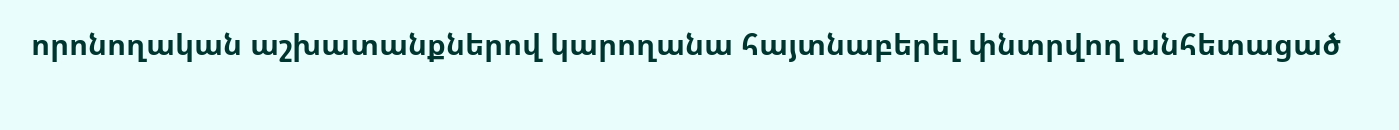որոնողական աշխատանքներով կարողանա հայտնաբերել փնտրվող անհետացած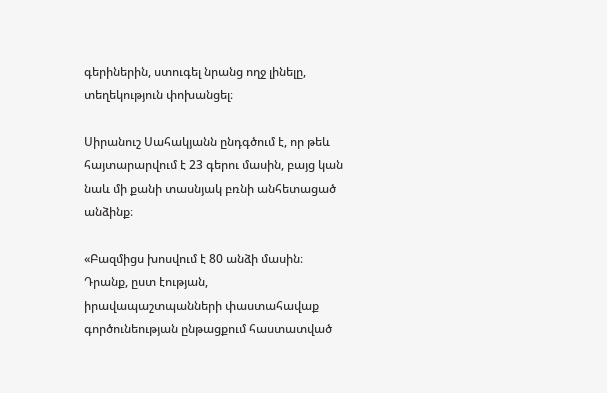գերիներին, ստուգել նրանց ողջ լինելը, տեղեկություն փոխանցել։

Սիրանուշ Սահակյանն ընդգծում է, որ թեև հայտարարվում է 23 գերու մասին, բայց կան նաև մի քանի տասնյակ բռնի անհետացած անձինք։

«Բազմիցս խոսվում է 80 անձի մասին։ Դրանք, ըստ էության, իրավապաշտպանների փաստահավաք գործունեության ընթացքում հաստատված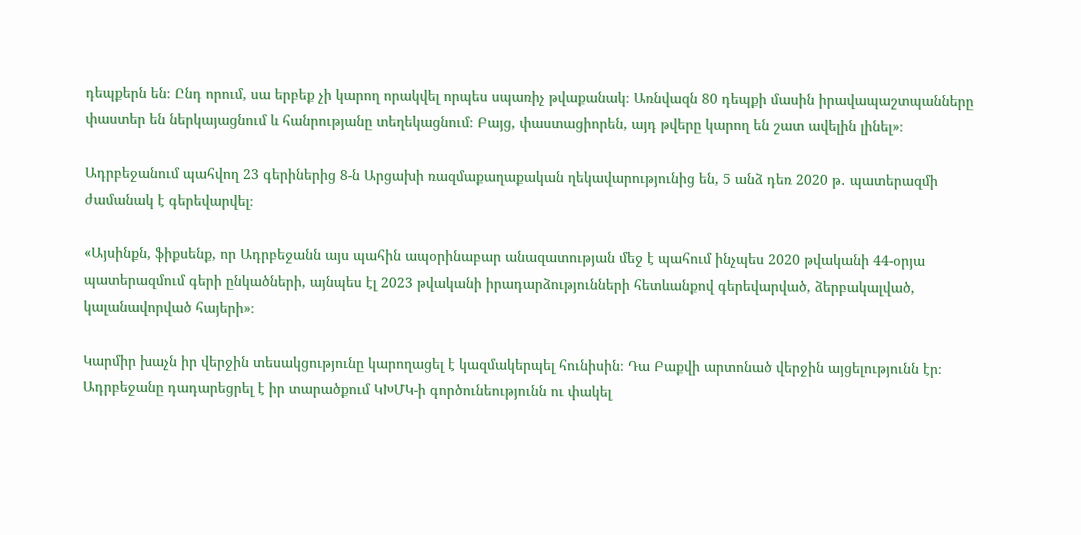դեպքերն են։ Ընդ որում, սա երբեք չի կարող որակվել որպես սպառիչ թվաքանակ։ Առնվազն 80 դեպքի մասին իրավապաշտպանները փաստեր են ներկայացնում և հանրությանը տեղեկացնում։ Բայց, փաստացիորեն, այդ թվերը կարող են շատ ավելին լինել»։

Ադրբեջանում պահվող 23 գերիներից 8-ն Արցախի ռազմաքաղաքական ղեկավարությունից են, 5 անձ դեռ 2020 թ․ պատերազմի ժամանակ է գերեվարվել։

«Այսինքն, ֆիքսենք, որ Ադրբեջանն այս պահին ապօրինաբար անազատության մեջ է պահում ինչպես 2020 թվականի 44-օրյա պատերազմում գերի ընկածների, այնպես էլ 2023 թվականի իրադարձությունների հետևանքով գերեվարված, ձերբակալված, կալանավորված հայերի»։

Կարմիր խաչն իր վերջին տեսակցությունը կարողացել է կազմակերպել հունիսին։ Դա Բաքվի արտոնած վերջին այցելությունն էր։ Ադրբեջանը դադարեցրել է իր տարածքում ԿԽՄԿ-ի գործունեությունն ու փակել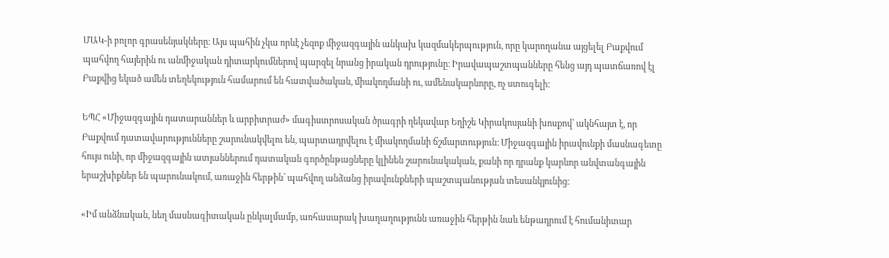ՄԱԿ-ի բոլոր գրասենյակները։ Այս պահին չկա որևէ չեզոք միջազգային անկախ կազմակերպություն, որը կարողանա այցելել Բաքվում պահվող հայերին ու անմիջական դիտարկումներով պարզել նրանց իրական դրությունը։ Իրավապաշտպանները հենց այդ պատճառով էլ Բաքվից եկած ամեն տեղեկություն համարում են հատվածական, միակողմանի ու, ամենակարևորը, ոչ ստուգելի։

ԵՊՀ «Միջազգային դատարաններ և արբիտրաժ» մագիստրոսական ծրագրի ղեկավար Եղիշե Կիրակոսյանի խոսքով՝ ակնհայտ է, որ Բաքվում դատավարությունները շարունակվելու են, պարտադրվելու է միակողմանի ճշմարտություն։ Միջազգային իրավունքի մասնագետը հույս ունի, որ միջազգային ատյաններում դատական գործընթացները կլինեն շարունակական, քանի որ դրանք կարևոր անվտանգային երաշխիքներ են պարունակում, առաջին հերթին՝ պահվող անձանց իրավունքների պաշտպանության տեսանկյունից։

«Իմ անձնական, նեղ մասնագիտական ընկալմամբ, առհասարակ խաղաղությունն առաջին հերթին նաև ենթադրում է հումանիտար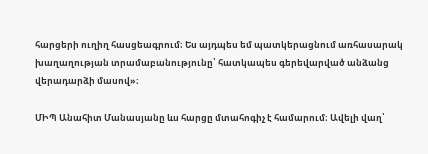հարցերի ուղիղ հասցեագրում։ Ես այդպես եմ պատկերացնում առհասարակ խաղաղության տրամաբանությունը՝ հատկապես գերեվարված անձանց վերադարձի մասով»։

ՄԻՊ Անահիտ Մանասյանը ևս հարցը մտահոգիչ է համարում։ Ավելի վաղ՝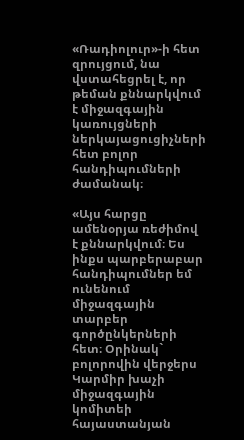«Ռադիոլուր»-ի հետ զրույցում, նա վստահեցրել է, որ թեման քննարկվում է միջազգային կառույցների ներկայացուցիչների հետ բոլոր հանդիպումների ժամանակ։

«Այս հարցը ամենօրյա ռեժիմով է քննարկվում։ Ես ինքս պարբերաբար հանդիպումներ եմ ունենում միջազգային տարբեր գործընկերների հետ։ Օրինակ` բոլորովին վերջերս Կարմիր խաչի միջազգային կոմիտեի հայաստանյան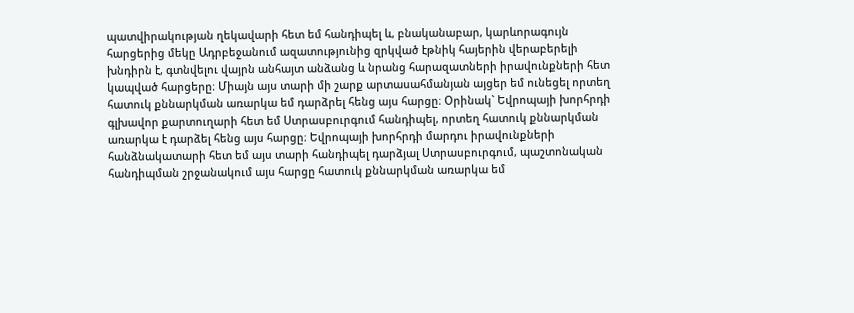պատվիրակության ղեկավարի հետ եմ հանդիպել և, բնականաբար, կարևորագույն հարցերից մեկը Ադրբեջանում ազատությունից զրկված էթնիկ հայերին վերաբերելի խնդիրն է, գտնվելու վայրն անհայտ անձանց և նրանց հարազատների իրավունքների հետ կապված հարցերը։ Միայն այս տարի մի շարք արտասահմանյան այցեր եմ ունեցել որտեղ հատուկ քննարկման առարկա եմ դարձրել հենց այս հարցը։ Օրինակ` Եվրոպայի խորհրդի գլխավոր քարտուղարի հետ եմ Ստրասբուրգում հանդիպել, որտեղ հատուկ քննարկման առարկա է դարձել հենց այս հարցը։ Եվրոպայի խորհրդի մարդու իրավունքների հանձնակատարի հետ եմ այս տարի հանդիպել դարձյալ Ստրասբուրգում, պաշտոնական հանդիպման շրջանակում այս հարցը հատուկ քննարկման առարկա եմ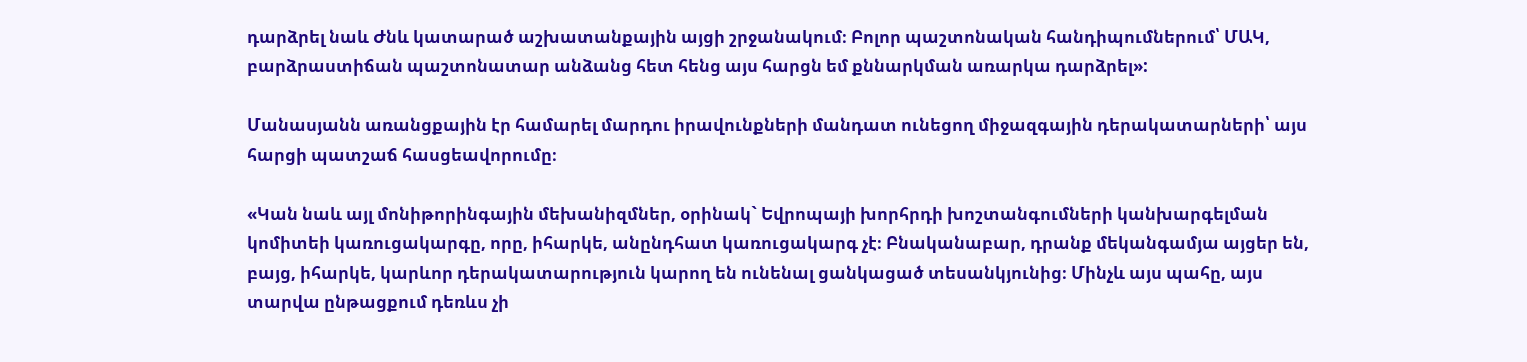դարձրել նաև Ժնև կատարած աշխատանքային այցի շրջանակում։ Բոլոր պաշտոնական հանդիպումներում՝ ՄԱԿ, բարձրաստիճան պաշտոնատար անձանց հետ հենց այս հարցն եմ քննարկման առարկա դարձրել»:

Մանասյանն առանցքային էր համարել մարդու իրավունքների մանդատ ունեցող միջազգային դերակատարների՝ այս հարցի պատշաճ հասցեավորումը։

«Կան նաև այլ մոնիթորինգային մեխանիզմներ, օրինակ` Եվրոպայի խորհրդի խոշտանգումների կանխարգելման կոմիտեի կառուցակարգը, որը, իհարկե, անընդհատ կառուցակարգ չէ։ Բնականաբար, դրանք մեկանգամյա այցեր են, բայց, իհարկե, կարևոր դերակատարություն կարող են ունենալ ցանկացած տեսանկյունից։ Մինչև այս պահը, այս տարվա ընթացքում դեռևս չի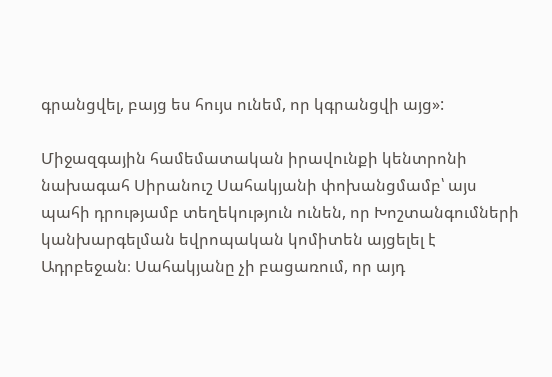գրանցվել, բայց ես հույս ունեմ, որ կգրանցվի այց»:

Միջազգային համեմատական իրավունքի կենտրոնի նախագահ Սիրանուշ Սահակյանի փոխանցմամբ՝ այս պահի դրությամբ տեղեկություն ունեն, որ Խոշտանգումների կանխարգելման եվրոպական կոմիտեն այցելել է Ադրբեջան։ Սահակյանը չի բացառում, որ այդ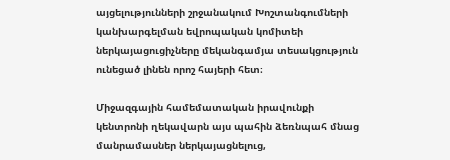այցելությունների շրջանակում Խոշտանգումների կանխարգելման եվրոպական կոմիտեի ներկայացուցիչները մեկանգամյա տեսակցություն ունեցած լինեն որոշ հայերի հետ։

Միջազգային համեմատական իրավունքի կենտրոնի ղեկավարն այս պահին ձեռնպահ մնաց մանրամասներ ներկայացնելուց,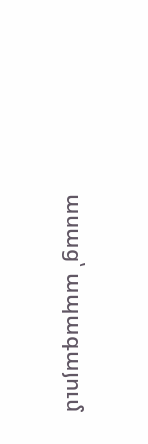ասաց՝ ապագայում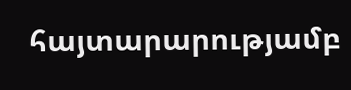հայտարարությամբ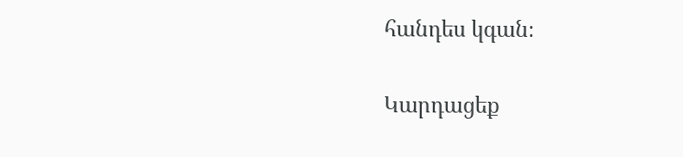հանդես կգան։

Կարդացեք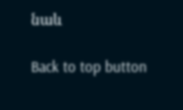նաև

Back to top button